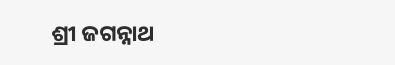ଶ୍ରୀ ଜଗନ୍ନାଥ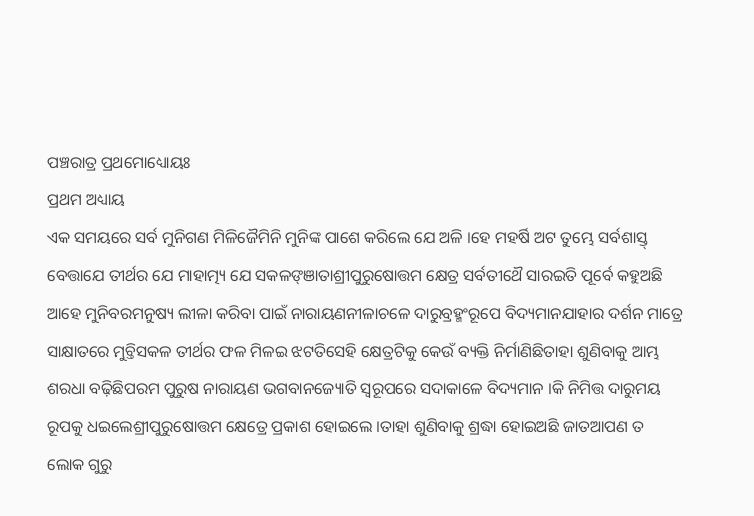ପଞ୍ଚରାତ୍ର ପ୍ରଥମୋଧ୍ୟୋୟଃ
ପ୍ରଥମ ଅଧ୍ୟାୟ
ଏକ ସମୟରେ ସର୍ବ ମୁନିଗଣ ମିଳିଜୈମିନି ମୁନିଙ୍କ ପାଶେ କରିଲେ ଯେ ଅଳି ।ହେ ମହର୍ଷି ଅଟ ତୁମ୍ଭେ ସର୍ବଶାସ୍ତ୍ ବେତ୍ତାଯେ ତୀର୍ଥର ଯେ ମାହାତ୍ମ୍ୟ ଯେ ସକଳଙ୍ଞାତାଶ୍ରୀପୁରୁଷୋତ୍ତମ କ୍ଷେତ୍ର ସର୍ବତୀଥୈ ସାରଇତି ପୂର୍ବେ କହୁଅଛି ଆହେ ମୁନିବରମନୁଷ୍ୟ ଲୀଳା କରିବା ପାଇଁ ନାରାୟଣନୀଳାଚଳେ ଦାରୁବ୍ରହ୍ମଂରୂପେ ବିଦ୍ୟମାନଯାହାର ଦର୍ଶନ ମାତ୍ରେ ସାକ୍ଷାତରେ ମୁଚ୍ତିସକଳ ତୀର୍ଥର ଫଳ ମିଳଇ ଝଟତିସେହି କ୍ଷେତ୍ରଟିକୁ କେଉଁ ବ୍ୟକ୍ତି ନିର୍ମାଣିଛିତାହା ଶୁଣିବାକୁ ଆମ୍ଭ ଶରଧା ବଢ଼ିଛିପରମ ପୁରୁଷ ନାରାୟଣ ଭଗବାନଜ୍ୟୋତି ସ୍ଵରୂପରେ ସଦାକାଳେ ବିଦ୍ୟମାନ ।କି ନିମିତ୍ତ ଦାରୁମୟ ରୂପକୁ ଧଇଲେଶ୍ରୀପୁରୁଷୋତ୍ତମ କ୍ଷେତ୍ରେ ପ୍ରକାଶ ହୋଇଲେ ।ତାହା ଶୁଣିବାକୁ ଶ୍ରଦ୍ଧା ହୋଇଅଛି ଜାତଆପଣ ତ ଲୋକ ଗୁରୁ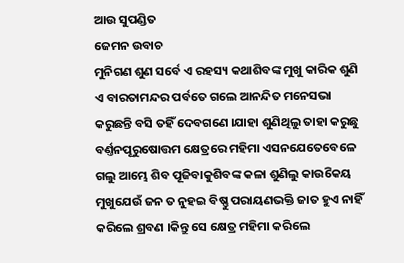ଆଉ ସୁପଣ୍ଡିତ
ଜେମନ ଉବାଚ
ମୁନିଗଣ ଶୁଣ ସର୍ବେ ଏ ରହସ୍ୟ କଥାଶିବଙ୍କ ମୁଖୁ କାରିକ ଶୁଣି ଏ ବାରତାମନ୍ଦର ପର୍ବତେ ଗଲେ ଆନନ୍ଦିତ ମନେସଭା କରୁଛନ୍ତି ବସି ତହିଁ ଦେବଗଣେ ।ଯାହା ଶୁଣିଥିଲୁ ତାହା କରୁଛୁ ବର୍ଣ୍ତନପୂରୁଷୋତ୍ତମ କ୍ଷେତ୍ରରେ ମହିମା ଏସନଯେତେବେଳେ ଗଲୁ ଆମ୍ଭେ ଶିବ ପୂଜିବାକୁଶିବଙ୍କ କଳା ଶୁଣିଲୁ କାଉିକେୟ ମୁଖୁଯେଉଁ ଜନ ତ ନୁହଇ ବିଷ୍ଣୁ ପରାୟଣଭକ୍ତି ଜାତ ହୁଏ ନାହିଁ କରିଲେ ଶ୍ରବଣ ।କିନ୍ତୁ ସେ କ୍ଷେତ୍ର ମହିମା କରିଲେ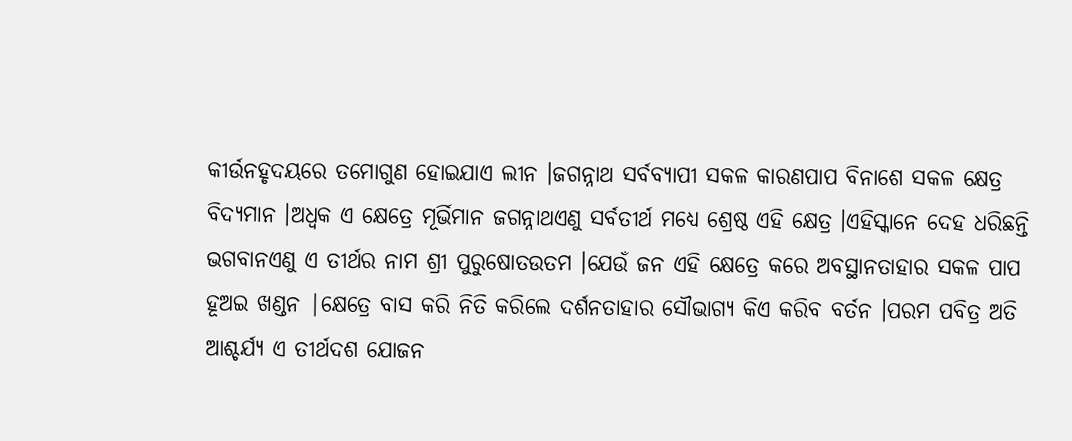କୀର୍ଉନହୃଦୟରେ ତମୋଗୁଣ ହୋଇଯାଏ ଲୀନ ।ଜଗନ୍ନାଥ ସର୍ବବ୍ୟାପୀ ସକଳ କାରଣପାପ ବିନାଶେ ସକଳ କ୍ଷେତ୍ର ବିଦ୍ୟମାନ ।ଅଧ୍ବକ ଏ କ୍ଷେତ୍ରେ ମୂର୍ଭିମାନ ଜଗନ୍ନାଥଏଣୁ ସର୍ବତୀର୍ଥ ମଧ୍ୟେ ଶ୍ରେଷ୍ଠ ଏହି କ୍ଷେତ୍ର ।ଏହିସ୍କାନେ ଦେହ ଧରିଛନ୍ତି ଭଗବାନଏଣୁ ଏ ତୀର୍ଥର ନାମ ଶ୍ରୀ ପୁରୁଷୋତଉତମ ।ଯେଉଁ ଜନ ଏହି କ୍ଷେତ୍ରେ କରେ ଅବସ୍ଥାନତାହାର ସକଳ ପାପ ହୂଅଇ ଖଣ୍ଡନ |କ୍ଷେତ୍ରେ ବାସ କରି ନିତି କରିଲେ ଦର୍ଶନତାହାର ସୌଭାଗ୍ୟ କିଏ କରିବ ବର୍ତନ ।ପରମ ପବିତ୍ର ଅତି ଆଶ୍ଚର୍ଯ୍ୟ ଏ ତୀର୍ଥଦଶ ଯୋଜନ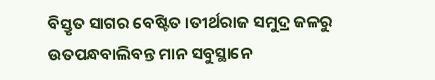ବିସ୍ତୃତ ସାଗର ବେଷ୍ଟିତ ।ତୀର୍ଥରାଜ ସମୁଦ୍ର ଜଳରୁ ଉତପନ୍ଧବାଲିବନ୍ତ ମାନ ସବୁସ୍ଥାନେ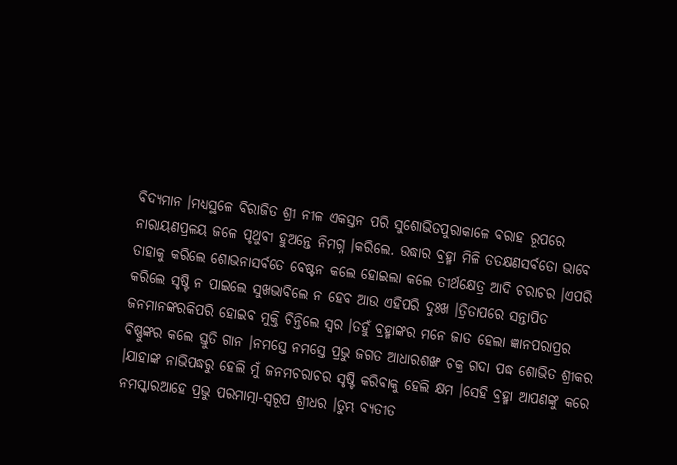ବିଦ୍ୟମାନ ।ମଧ୍ୟସ୍ଥଳେ ବିରାଜିତ ଶ୍ରୀ ନୀଳ ଏକସ୍ତନ ପରି ସୁଶୋଭିତପୁରାକାଳେ ବରାହ ରୂପରେ ନାରାୟଣପ୍ରଳୟ ଜଳେ ପୃଥୁବୀ ହୁଅନ୍ତେ ନିମଗ୍ନ ।କରିଲେ. ଉଦ୍ଧାର ବ୍ରହ୍ମା ମିଳି ତତକ୍ଷଣସର୍ବତୋ ଭାବେ ତାହାକୁ କରିଲେ ଶୋଭନାସର୍ବତେ ବେଷ୍ଟନ କଲେ ହୋଇଲା କଲେ ତୀର୍ଥକ୍ଷେତ୍ର ଆଦି ଚରାଚର ।ଏପରି କରିଲେ ସୃଷ୍ଟି ନ ପାଇଲେ ସୁଖଭାବିଲେ ନ ହେବ ଆଉ ଏହିପରି ଦୁଃଖ ।ତ୍ରିତାପରେ ସନ୍ତାପିତ ଜନମାନଙ୍କରକିପରି ହୋଇବ ମୁକ୍ତି ଚିନ୍ତିଲେ ସ୍ଵର ।ତହୁଁ ବ୍ରହ୍ମାଙ୍କର ମନେ ଜାତ ହେଲା ଜ୍ଞାନପରାପ୍ରର ବିଷ୍ଣୁଙ୍କର କଲେ ସ୍ତୁତି ଗାନ ।ନମସ୍ତେ ନମସ୍ତେ ପ୍ରଭୁ ଜଗତ ଆଧାରଶଙ୍ଖ ଚକ୍ର ଗଦା ପଦ୍ଧ ଶୋଭିତ ଶ୍ରୀକର ।ଯାହାଙ୍କ ନାଭିପଦ୍ଧରୁ ହେଲି ମୁଁ ଜନମଚରାଚର ସୃଷ୍ଟି କରିବାକୁ ହେଲି କ୍ଷମ ।ସେହି ବ୍ରହ୍ମା ଆପଣଙ୍କୁ କରେ ନମସ୍କାରଆହେ ପ୍ରଭୁ ପରମାତ୍ମା-ସ୍ଵରୂପ ଶ୍ରୀଧର ।ତୁମ୍ଭ ବ୍ୟତୀତ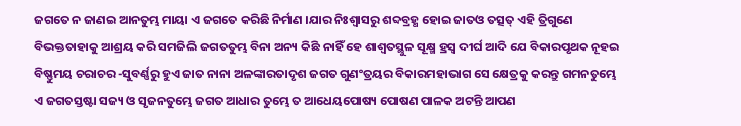ଜଗତେ ନ ଜାଣଇ ଆନତୁମ୍ଭ ମାୟା ଏ ଜଗତେ କରିଛି ନିର୍ମାଣ ।ଯାର ନିଃଶ୍ଵାସରୁ ଶବ୍ଦବ୍ରହ୍ଧ ହୋଇ ଜାତଓ ତତ୍ସତ୍ ଏହି ତ୍ରିଗୁଣେ ବିଭକ୍ତତାହାକୁ ଆଶ୍ରୟ କରି ସମଜିଲି ଜଗତତୁମ୍ଭ ବିନା ଅନ୍ୟ କିଛି ନାହିଁ ହେ ଶାଶ୍ବତସ୍ଥୁଳ ସୂକ୍ଷ୍ମ ହ୍ରସ୍ଵ ଦୀର୍ଘ ଆଦି ଯେ ବିକାରପୃଥକ ନୂହଇ ବିଷ୍ଣୁମୟ ଚରାଚର -ସୁବର୍ଣ୍ଣରୁ ହୁଏ ଜାତ ନାନା ଅଳଙ୍କାରତାଦୃଶ ଜଗତ ଗୁଣଂତ୍ରୟର ବିକାରମହାଭାଗ ସେ କ୍ଷେତ୍ରକୁ କରନ୍ତୁ ଗମନତୁମ୍ଭେ ଏ ଜଗତସ୍ତଷ୍ଟା ସଜ୍ୟ ଓ ସୃଜନତୁମ୍ଭେ ଜଗତ ଆଧାର ତୁମ୍ଭେ ତ ଆଧେୟପୋଷ୍ୟ ପୋଷଣ ପାଳକ ଅଟନ୍ତି ଆପଣ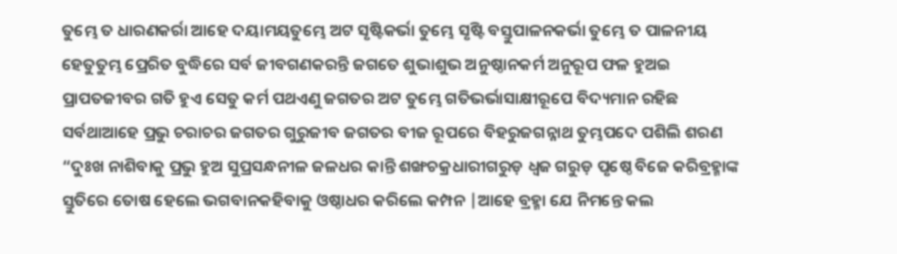ତୁମ୍ଭେ ତ ଧାରଣକର୍ରା ଆହେ ଦୟାମୟତୁମ୍ଭେ ଅଟ ସୃଷ୍ଟିକର୍ଭା ତୁମ୍ଭେ ସୃଷ୍ଟି ବସ୍ତୁପାଳନକର୍ଭା ତୁମ୍ଭେ ତ ପାଳନୀୟ ହେତୁତୁମ୍ଭ ପ୍ରେରିତ ବୁଦ୍ଧିରେ ସର୍ବ ଜୀବଗଣକରନ୍ତି ଜଗତେ ଶୁଭାଶୁଭ ଅନୁଷ୍ଠାନକର୍ମ ଅନୁରୂପ ଫଳ ହୁଅଇ ପ୍ରାପତଜୀବର ଗତି ହୁଏ ସେତୁ କର୍ମ ପଥଏଣୁ ଜଗତର ଅଟ ତୁମ୍ଭେ ଗତିଭର୍ଭାସାକ୍ଷୀରୂପେ ବିଦ୍ୟମାନ ରହିଛ ସର୍ବଥାଆହେ ପ୍ରଭୁ ଚରାଚର ଜଗତର ଗୁରୁଜୀବ ଜଗତର ବୀଜ ରୂପରେ ବିହରୁଜଗନ୍ନାଥ ତୁମ୍ଭପଦେ ପଶିଲି ଶରଣ “ଦୁଃଖ ନାଶିବାକୁ ପ୍ରଭୁ ହୁଅ ସୁପ୍ରସନ୍ଧନୀଳ ଜଳଧର କାନ୍ତି ଶଙ୍ଖଚକ୍ରଧାରୀଗରୁଡ଼ ଧ୍ଵଜ ଗରୁଡ଼ ପୃଷ୍ଠେ ବିଜେ କରିବ୍ରହ୍ମାଙ୍କ ସ୍ତୁତିରେ ତୋଷ ହେଲେ ଭଗବାନକହିବାକୁ ଓଷ୍ଠାଧର କରିଲେ କମ୍ପନ |ଆହେ ବ୍ରହ୍ମା ଯେ ନିମନ୍ତେ କଲ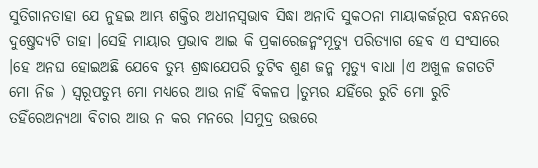ସୁତିଗାନତାହା ଯେ ନୁହଇ ଆମ୍ଭ ଶକ୍ତିର ଅଧୀନସ୍ଵଭାବ ସିଦ୍ଧା ଅନାଦି ସୁକଠନା ମାୟାକର୍ଜରୂପ ବନ୍ଧନରେ ଦୁଷ୍ତେଦ୍ୟଟି ତାହା ।ସେହି ମାୟାର ପ୍ରଭାବ ଆଇ କି ପ୍ରକାରେଜନ୍ମଂମୂତ୍ୟୁ ପରିତ୍ୟାଗ ହେବ ଏ ସଂସାରେ ।ହେ ଅନଘ ହୋଇଅଛି ଯେବେ ତୁମ୍ଭ ଶ୍ରଦ୍ଧାଯେପରି ତୁଟିବ ଶୁଣ ଜନ୍ମ ମୃତ୍ୟୁ ବାଧା ।ଏ ଅଖୁଳ ଜଗତଟି ମୋ ନିଜ ) ସ୍ବରୂପତୁମ୍ଭ ମୋ ମଧ୍ୟରେ ଆଉ ନାହିଁ ବିକଳପ ।ତୁମ୍ଭର ଯହିଁରେ ରୁଚି ମୋ ରୁଚି ତହିଁରେଅନ୍ୟଥା ବିଚାର ଆଉ ନ କର ମନରେ ।ସମୁଦ୍ର ଉତ୍ତରେ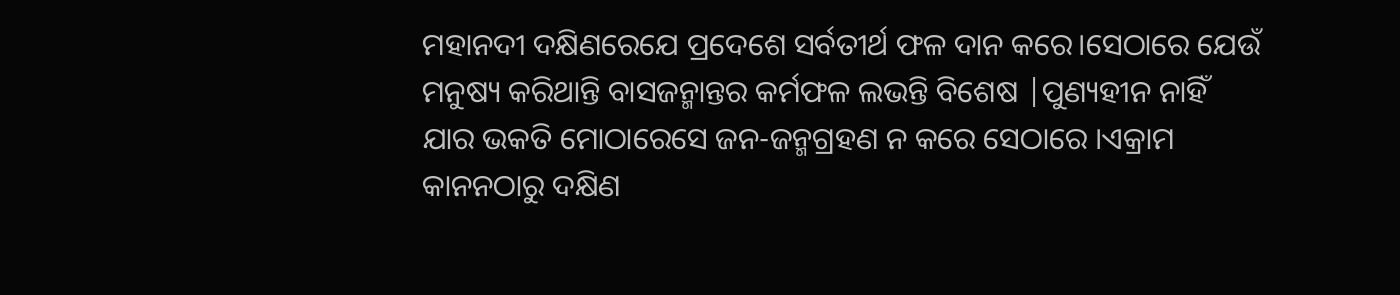ମହାନଦୀ ଦକ୍ଷିଣରେଯେ ପ୍ରଦେଶେ ସର୍ବତୀର୍ଥ ଫଳ ଦାନ କରେ।ସେଠାରେ ଯେଉଁ ମନୁଷ୍ୟ କରିଥାନ୍ତି ବାସଜନ୍ମାନ୍ତର କର୍ମଫଳ ଲଭନ୍ତି ବିଶେଷ |ପୁଣ୍ୟହୀନ ନାହିଁ ଯାର ଭକତି ମୋଠାରେସେ ଜନ-ଜନ୍ମଗ୍ରହଣ ନ କରେ ସେଠାରେ ।ଏକ୍ରାମ କାନନଠାରୁ ଦକ୍ଷିଣ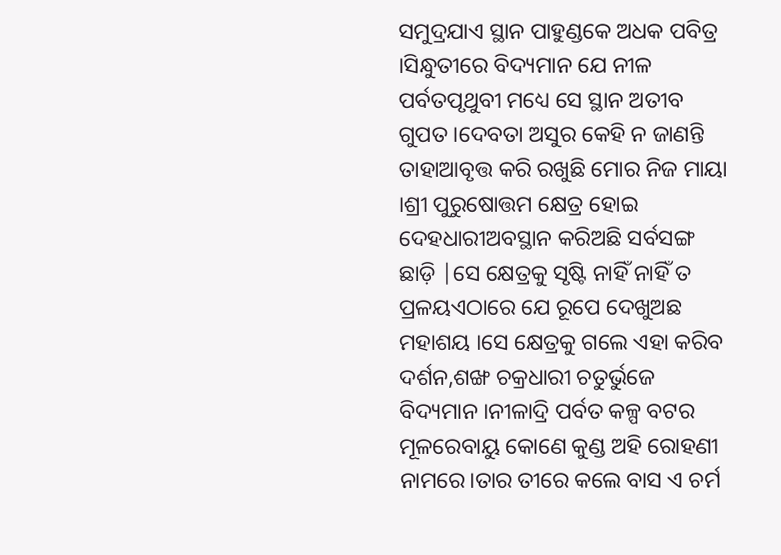ସମୁଦ୍ରଯାଏ ସ୍ଥାନ ପାହୁଣ୍ଡକେ ଅଧକ ପବିତ୍ର ।ସିନ୍ଧୁତୀରେ ବିଦ୍ୟମାନ ଯେ ନୀଳ ପର୍ବତପୃଥୁବୀ ମଧ୍ୟେ ସେ ସ୍ଥାନ ଅତୀବ ଗୁପତ ।ଦେବତା ଅସୁର କେହି ନ ଜାଣନ୍ତି ତାହାଆବୃତ୍ତ କରି ରଖୁଛି ମୋର ନିଜ ମାୟା ।ଶ୍ରୀ ପୁରୁଷୋତ୍ତମ କ୍ଷେତ୍ର ହୋଇ ଦେହଧାରୀଅବସ୍ଥାନ କରିଅଛି ସର୍ବସଙ୍ଗ ଛାଡ଼ି |ସେ କ୍ଷେତ୍ରକୁ ସୃଷ୍ଟି ନାହିଁ ନାହିଁ ତ ପ୍ରଳୟଏଠାରେ ଯେ ରୂପେ ଦେଖୁଅଛ ମହାଶୟ ।ସେ କ୍ଷେତ୍ରକୁ ଗଲେ ଏହା କରିବ ଦର୍ଶନ,ଶଙ୍ଖ ଚକ୍ରଧାରୀ ଚତୁର୍ଭୁଜେ ବିଦ୍ୟମାନ ।ନୀଳାଦ୍ରି ପର୍ବତ କଳ୍ପ ବଟର ମୂଳରେବାୟୁ କୋଣେ କୁଣ୍ଡ ଅହି ରୋହଣୀ ନାମରେ।ତାର ତୀରେ କଲେ ବାସ ଏ ଚର୍ମ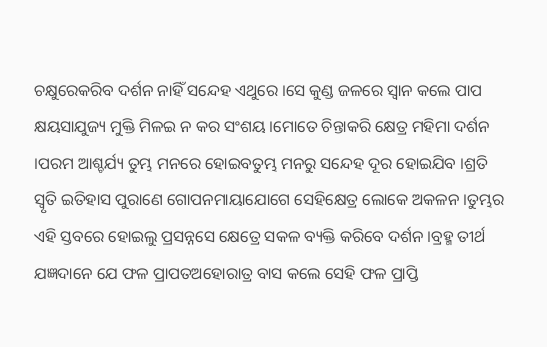ଚକ୍ଷୁରେକରିବ ଦର୍ଶନ ନାହିଁ ସନ୍ଦେହ ଏଥୁରେ ।ସେ କୁଣ୍ଡ ଜଳରେ ସ୍ଵାନ କଲେ ପାପ କ୍ଷୟସାଯୁଜ୍ୟ ମୁକ୍ତି ମିଳଇ ନ କର ସଂଶୟ ।ମୋତେ ଚିନ୍ତାକରି କ୍ଷେତ୍ର ମହିମା ଦର୍ଶନ ।ପରମ ଆଶ୍ଚର୍ଯ୍ୟ ତୁମ୍ଭ ମନରେ ହୋଇବତୁମ୍ଭ ମନରୁ ସନ୍ଦେହ ଦୂର ହୋଇଯିବ ।ଶ୍ରତି ସ୍ଵୃତି ଇତିହାସ ପୁରାଣେ ଗୋପନମାୟାଯୋଗେ ସେହିକ୍ଷେତ୍ର ଲୋକେ ଅକଳନ ।ତୁମ୍ଭର ଏହି ସ୍ତବରେ ହୋଇଲୁ ପ୍ରସନ୍ନସେ କ୍ଷେତ୍ରେ ସକଳ ବ୍ୟକ୍ତି କରିବେ ଦର୍ଶନ ।ବ୍ରହ୍ମ ତୀର୍ଥ ଯଜ୍ଞଦାନେ ଯେ ଫଳ ପ୍ରାପତଅହୋରାତ୍ର ବାସ କଲେ ସେହି ଫଳ ପ୍ରାପ୍ତି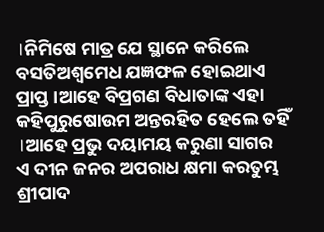।ନିମିଷେ ମାତ୍ର ଯେ ସ୍ଥାନେ କରିଲେ ବସତିଅଶ୍ଵମେଧ ଯଜ୍ଞଫଳ ହୋଇଥାଏ ପ୍ରାପ୍ତ ।ଆହେ ବିପ୍ରଗଣ ବିଧାତାଙ୍କ ଏହା କହିପୁରୁଷୋଉମ ଅନ୍ତରହିତ ହେଲେ ତହିଁ ।ଆହେ ପ୍ରଭୁ ଦୟାମୟ କରୁଣା ସାଗର
ଏ ଦୀନ ଜନର ଅପରାଧ କ୍ଷମା କରତୁମ୍ଭ ଶ୍ରୀପାଦ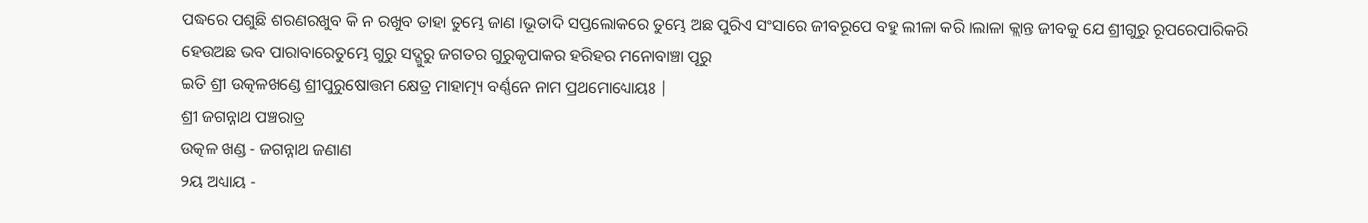ପଦ୍ଧରେ ପଶୁଛି ଶରଣରଖୁବ କି ନ ରଖୁବ ତାହା ତୁମ୍ଭେ ଜାଣ ।ଭୂତାଦି ସପ୍ତଲୋକରେ ତୁମ୍ଭେ ଅଛ ପୁରିଏ ସଂସାରେ ଜୀବରୂପେ ବହୁ ଲୀଳା କରି ।ଲାଳା କ୍ଲାନ୍ତ ଜୀବକୁ ଯେ ଶ୍ରୀଗୁରୁ ରୂପରେପାରିକରି ହେଉଅଛ ଭବ ପାରାବାରେତୁମ୍ଭେ ଗୁରୁ ସଦ୍ଗୁରୁ ଜଗତର ଗୁରୁକୃପାକର ହରିହର ମନୋବାଞ୍ଚା ପୂରୁ
ଇତି ଶ୍ରୀ ଉତ୍କଳଖଣ୍ଡେ ଶ୍ରୀପୁରୁଷୋତ୍ତମ କ୍ଷେତ୍ର ମାହାତ୍ମ୍ୟ ବର୍ଣ୍ଣନେ ନାମ ପ୍ରଥମୋଧ୍ୟୋୟଃ |
ଶ୍ରୀ ଜଗନ୍ନାଥ ପଞ୍ଚରାତ୍ର
ଉତ୍କଳ ଖଣ୍ଡ - ଜଗନ୍ନାଥ ଜଣାଣ
୨ୟ ଅଧ୍ୟାୟ -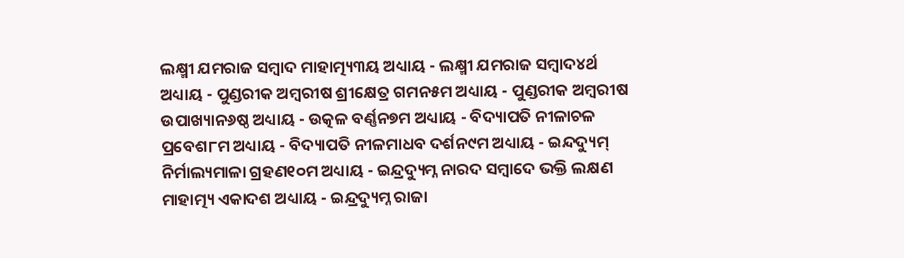ଲକ୍ଷ୍ମୀ ଯମରାଜ ସମ୍ବାଦ ମାହାତ୍ମ୍ୟ୩ୟ ଅଧ୍ୟାୟ - ଲକ୍ଷ୍ମୀ ଯମରାଜ ସମ୍ବାଦ୪ର୍ଥ ଅଧ୍ୟାୟ - ପୁଣ୍ଡରୀକ ଅମ୍ବରୀଷ ଶ୍ରୀକ୍ଷେତ୍ର ଗମନ୫ମ ଅଧ୍ୟାୟ - ପୁଣ୍ଡରୀକ ଅମ୍ବରୀଷ ଉପାଖ୍ୟାନ୬ଷ୍ଠ ଅଧ୍ୟାୟ - ଉତ୍କଳ ବର୍ଣ୍ଣନ୭ମ ଅଧ୍ୟାୟ - ବିଦ୍ୟାପତି ନୀଳାଚଳ ପ୍ରବେଶ୮ମ ଅଧ୍ୟାୟ - ବିଦ୍ୟାପତି ନୀଳମାଧବ ଦର୍ଶନ୯ମ ଅଧ୍ୟାୟ - ଇନ୍ଦଦ୍ୟୁମ୍ ନିର୍ମାଲ୍ୟମାଳା ଗ୍ରହଣ୧୦ମ ଅଧ୍ୟାୟ - ଇନ୍ଦ୍ରଦ୍ୟୁମ୍ନ ନାରଦ ସମ୍ବାଦେ ଭକ୍ତି ଲକ୍ଷଣ ମାହାତ୍ମ୍ୟ ଏକାଦଶ ଅଧ୍ୟାୟ - ଇନ୍ଦ୍ରଦ୍ୟୁମ୍ନ ରାଜା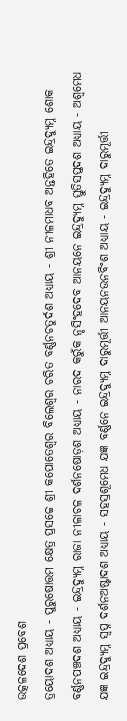ଉତ୍କଳଦେଶ ପ୍ରବେଶ
ତ୍ରୟୋଦଶ ଅଧ୍ୟାୟ - ପୁରୁଷୋତ୍ତମ କ୍ଷେତ୍ର ପ୍ରସଚ୍ଚେ ଶ୍ରୀ କପୋତେଶ୍ଵର ବିଲେଶ୍ଵର ଚରିତ ବର୍ଣ୍ଣନଚତୁର୍ଦଶ ଅଧ୍ୟାୟ - ଶ୍ରୀ ନୀଳମାଧବ ଅନ୍ତହିତେ ଇନ୍ଦ୍ରଦ୍ୟୁମ୍ନ ଶୋକ ବର୍ଣ୍ଣନପଞ୍ଚଦଶ ଅଧ୍ୟାୟ - ଇନ୍ଦ୍ରଦ୍ୟୁମ୍ନ ରାଜା ନୀଳାଚଳ ଦର୍ଶନଷୋଡ଼ଶ ଅଧ୍ୟାୟ - ନାରଦ କରୁଁକ ନୃସିଂହଦେବ ଆନୟନେ ଇନ୍ଦ୍ରଦ୍ୟୁମ୍ନ ସ୍ତୁତିସପ୍ତଦଶ ଅଧ୍ୟାୟ - ଅଶ୍ଵମେଧ ଯଜ୍ଞ ଇନ୍ଦ୍ରଦ୍ୟୁମ୍ନ ସ୍ଵପ୍ନ ଦର୍ଶନଅଷ୍ଟାଦଶ ଅଧ୍ୟାୟ - ସହସ୍ରଶୂମେଧ ଯଜ୍ଞ ବର୍ଣ୍ଣନେ ଇନ୍ଦ୍ରଦ୍ୟୁମ୍ନ ଦାରୁମୂର୍ତ୍ତୀ ଆନୟନଉନବିଂଶ ଅଧ୍ୟାୟ - ଇନ୍ଦ୍ରଦ୍ୟୁମ୍ନ ଦାରୁମୂର୍ତ୍ତୀ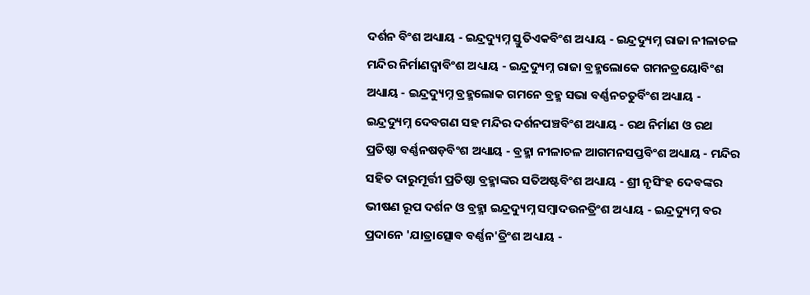ଦର୍ଶନ ବିଂଶ ଅଧ୍ୟାୟ - ଇନ୍ଦ୍ରଦ୍ୟୁମ୍ନ ସ୍ତୁତିଏକବିଂଶ ଅଧ୍ୟାୟ - ଇନ୍ଦ୍ରଦ୍ୟୁମ୍ନ ରାଜା ନୀଳାଚଳ ମନ୍ଦିର ନିର୍ମାଣଦ୍ଵାବିଂଶ ଅଧ୍ୟାୟ - ଇନ୍ଦ୍ରଦ୍ୟୁମ୍ନ ରାଜା ବ୍ରହ୍ମଲୋକେ ଗମନତ୍ରୟୋବିଂଶ ଅଧ୍ୟାୟ - ଇନ୍ଦ୍ରଦ୍ୟୁମ୍ନ ବ୍ରହ୍ମଲୋକ ଗମନେ ବ୍ରହ୍ମ ସଭା ବର୍ଣ୍ଣନଚତୁର୍ବିଂଶ ଅଧ୍ୟାୟ - ଇନ୍ଦ୍ରଦ୍ୟୁମ୍ନ ଦେବଗଣ ସହ ମନ୍ଦିର ଦର୍ଶନପଞ୍ଚବିଂଶ ଅଧ୍ୟାୟ - ରଥ ନିର୍ମାଣ ଓ ରଥ ପ୍ରତିଷ୍ଠା ବର୍ଣ୍ଣନଷଡ଼ବିଂଶ ଅଧ୍ୟାୟ - ବ୍ରହ୍ମା ନୀଳାଚଳ ଆଗମନସପ୍ତବିଂଶ ଅଧ୍ୟାୟ - ମନ୍ଦିର ସହିତ ଦାରୁମୂର୍ତ୍ତୀ ପ୍ରତିଷ୍ଠା ବ୍ରହ୍ମାଙ୍କର ସତିଅଷ୍ଟବିଂଶ ଅଧ୍ୟାୟ - ଶ୍ରୀ ନୃସିଂହ ଦେବଙ୍କର ଭୀଷଣ ରୂପ ଦର୍ଶନ ଓ ବ୍ରହ୍ମା ଇନ୍ଦ୍ରଦ୍ୟୁମ୍ନ ସମ୍ବାଦଉନତ୍ରିଂଶ ଅଧ୍ୟାୟ - ଇନ୍ଦ୍ରଦ୍ୟୁମ୍ନ ବର ପ୍ରଦାନେ 'ଯାତ୍ରାତ୍ସୋବ ବର୍ଣ୍ଣନ'ତ୍ରିଂଶ ଅଧ୍ୟାୟ -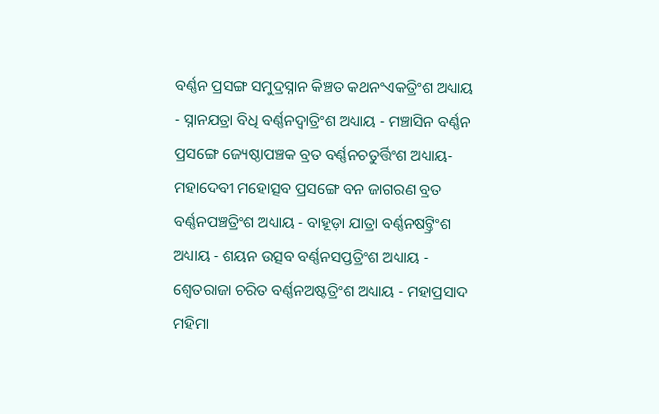ବର୍ଣ୍ଣନ ପ୍ରସଙ୍ଗ ସମୁଦ୍ରସ୍ନାନ କିଞ୍ଚତ କଥନଂଏକତ୍ରିଂଶ ଅଧ୍ୟାୟ - ସ୍ନାନଯତ୍ରା ବିଧି ବର୍ଣ୍ଣନଦ୍ଵାତ୍ରିଂଶ ଅଧ୍ୟାୟ - ମଞ୍ଚାସିନ ବର୍ଣ୍ଣନ ପ୍ରସଙ୍ଗେ ଜ୍ୟେଷ୍ଠାପଞ୍ଚକ ବ୍ରତ ବର୍ଣ୍ଣନଚତୁର୍ତ୍ତିଂଶ ଅଧ୍ୟାୟ- ମହାଦେବୀ ମହୋତ୍ସବ ପ୍ରସଙ୍ଗେ ବନ ଜାଗରଣ ବ୍ରତ ବର୍ଣ୍ଣନପଞ୍ଚତ୍ରିଂଶ ଅଧ୍ୟାୟ - ବାହୂଡ଼ା ଯାତ୍ରା ବର୍ଣ୍ଣନଷଟ୍ତ୍ରିଂଶ ଅଧ୍ୟାୟ - ଶୟନ ଉତ୍ସବ ବର୍ଣ୍ଣନସପ୍ତତ୍ରିଂଶ ଅଧ୍ୟାୟ - ଶ୍ଵେତରାଜା ଚରିତ ବର୍ଣ୍ଣନଅଷ୍ଟତ୍ରିଂଶ ଅଧ୍ୟାୟ - ମହାପ୍ରସାଦ ମହିମା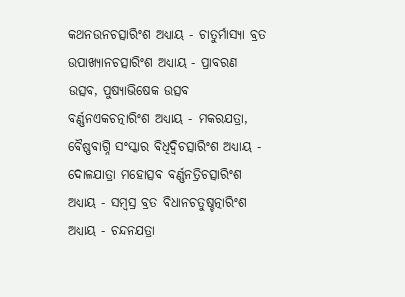କଥନଉନଚତ୍ସାରିଂଶ ଅଧ୍ୟାୟ - ଚାତୁର୍ମାସ୍ୟା ବ୍ରତ ଉପାଖ୍ୟାନଚତ୍ସାରିଂଶ ଅଧ୍ୟାୟ - ପ୍ରାବରଣ ଉତ୍ସବ, ପୁଷ୍ୟାଭିଷେକ ଉତ୍ସବ ବର୍ଣ୍ଣନଏକଚତ୍ନାରିଂଶ ଅଧ୍ୟାୟ - ମକରଯତ୍ରା, ବୈଷ୍ଣବାଗ୍ନି ସଂସ୍କାର ବିଧିଦ୍ଵିଚତ୍ସାରିଂଶ ଅଧ୍ୟାୟ - ଦୋଳଯାତ୍ରା ମହୋତ୍ସବ ବର୍ଣ୍ଣନତ୍ରିଚତ୍ସାରିଂଶ ଅଧ୍ୟାୟ - ସମ୍ବସ୍ର ବ୍ରତ ବିଧାନଚତୁଷ୍ଚତ୍ନାରିଂଶ ଅଧ୍ୟାୟ - ଚନ୍ଦନଯତ୍ରା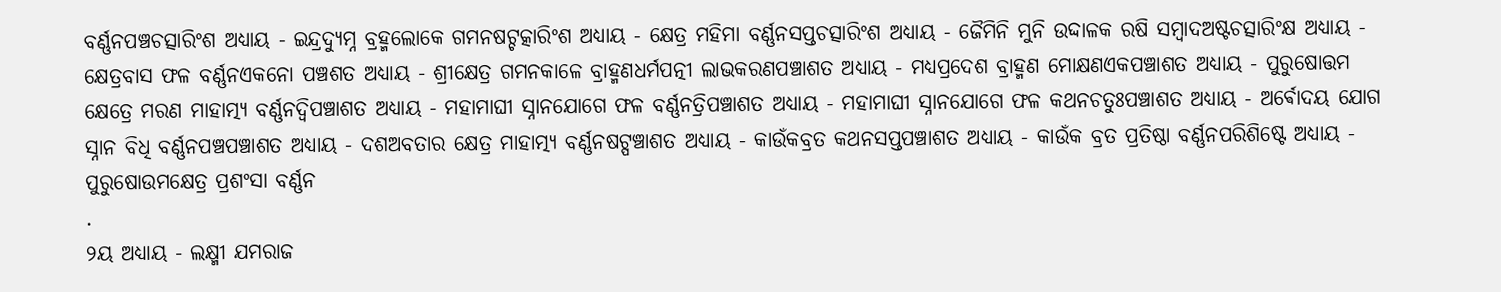ବର୍ଣ୍ଣନପଞ୍ଚଚତ୍ସାରିଂଶ ଅଧ୍ୟାୟ - ଇନ୍ଦ୍ରଦ୍ୟୁମ୍ନ ବ୍ରହ୍ମଲୋକେ ଗମନଷଟ୍ଚତ୍କାରିଂଶ ଅଧ୍ୟାୟ - କ୍ଷେତ୍ର ମହିମା ବର୍ଣ୍ଣନସପ୍ତଚତ୍ସାରିଂଶ ଅଧ୍ୟାୟ - ଜୈମିନି ମୁନି ଉଦ୍ଦାଳକ ରଷି ସମ୍ବାଦଅଷ୍ଟଚତ୍ସାରିଂକ୍ଷ ଅଧ୍ୟାୟ - କ୍ଷେତ୍ରବାସ ଫଳ ବର୍ଣ୍ଣନଏକନୋ ପଞ୍ଚଶତ ଅଧ୍ୟାୟ - ଶ୍ରୀକ୍ଷେତ୍ର ଗମନକାଳେ ବ୍ରାହ୍ମଣଧର୍ମପତ୍ନୀ ଲାଭକରଣପଞ୍ଚାଶତ ଅଧ୍ୟାୟ - ମଧ୍ୟପ୍ରଦେଶ ବ୍ରାହ୍ମଣ ମୋକ୍ଷଣଏକପଞ୍ଚାଶତ ଅଧ୍ୟାୟ - ପୁରୁଷୋତ୍ତମ କ୍ଷେତ୍ରେ ମରଣ ମାହାତ୍ମ୍ୟ ବର୍ଣ୍ଣନଦ୍ଵିପଞ୍ଚାଶତ ଅଧ୍ୟାୟ - ମହାମାଘୀ ସ୍ନାନଯୋଗେ ଫଳ ବର୍ଣ୍ଣନତ୍ରିପଞ୍ଚାଶତ ଅଧ୍ୟାୟ - ମହାମାଘୀ ସ୍ନାନଯୋଗେ ଫଳ କଥନଚତୁଃପଞ୍ଚାଶତ ଅଧ୍ୟାୟ - ଅର୍ଵୋଦୟ ଯୋଗ ସ୍ନାନ ବିଧି ବର୍ଣ୍ଣନପଞ୍ଚପଞ୍ଚାଶତ ଅଧ୍ୟାୟ - ଦଶଅବତାର କ୍ଷେତ୍ର ମାହାତ୍ମ୍ୟ ବର୍ଣ୍ଣନଷଟ୍ପଞ୍ଚାଶତ ଅଧ୍ୟାୟ - କାଉଁକବ୍ରତ କଥନସପ୍ତପଞ୍ଚାଶତ ଅଧ୍ୟାୟ - କାଉଁକ ବ୍ରତ ପ୍ରତିଷ୍ଠା ବର୍ଣ୍ଣନପରିଶିଷ୍ଟେ ଅଧ୍ୟାୟ - ପୁରୁଷୋଉମକ୍ଷେତ୍ର ପ୍ରଶଂସା ବର୍ଣ୍ଣନ
.
୨ୟ ଅଧ୍ୟାୟ - ଲକ୍ଷ୍ମୀ ଯମରାଜ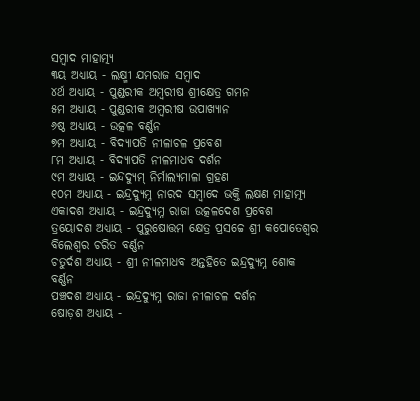ସମ୍ବାଦ ମାହାତ୍ମ୍ୟ
୩ୟ ଅଧ୍ୟାୟ - ଲକ୍ଷ୍ମୀ ଯମରାଜ ସମ୍ବାଦ
୪ର୍ଥ ଅଧ୍ୟାୟ - ପୁଣ୍ଡରୀକ ଅମ୍ବରୀଷ ଶ୍ରୀକ୍ଷେତ୍ର ଗମନ
୫ମ ଅଧ୍ୟାୟ - ପୁଣ୍ଡରୀକ ଅମ୍ବରୀଷ ଉପାଖ୍ୟାନ
୬ଷ୍ଠ ଅଧ୍ୟାୟ - ଉତ୍କଳ ବର୍ଣ୍ଣନ
୭ମ ଅଧ୍ୟାୟ - ବିଦ୍ୟାପତି ନୀଳାଚଳ ପ୍ରବେଶ
୮ମ ଅଧ୍ୟାୟ - ବିଦ୍ୟାପତି ନୀଳମାଧବ ଦର୍ଶନ
୯ମ ଅଧ୍ୟାୟ - ଇନ୍ଦଦ୍ୟୁମ୍ ନିର୍ମାଲ୍ୟମାଳା ଗ୍ରହଣ
୧୦ମ ଅଧ୍ୟାୟ - ଇନ୍ଦ୍ରଦ୍ୟୁମ୍ନ ନାରଦ ସମ୍ବାଦେ ଭକ୍ତି ଲକ୍ଷଣ ମାହାତ୍ମ୍ୟ
ଏକାଦଶ ଅଧ୍ୟାୟ - ଇନ୍ଦ୍ରଦ୍ୟୁମ୍ନ ରାଜା ଉତ୍କଳଦେଶ ପ୍ରବେଶ
ତ୍ରୟୋଦଶ ଅଧ୍ୟାୟ - ପୁରୁଷୋତ୍ତମ କ୍ଷେତ୍ର ପ୍ରସଚ୍ଚେ ଶ୍ରୀ କପୋତେଶ୍ଵର ବିଲେଶ୍ଵର ଚରିତ ବର୍ଣ୍ଣନ
ଚତୁର୍ଦଶ ଅଧ୍ୟାୟ - ଶ୍ରୀ ନୀଳମାଧବ ଅନ୍ତହିତେ ଇନ୍ଦ୍ରଦ୍ୟୁମ୍ନ ଶୋକ ବର୍ଣ୍ଣନ
ପଞ୍ଚଦଶ ଅଧ୍ୟାୟ - ଇନ୍ଦ୍ରଦ୍ୟୁମ୍ନ ରାଜା ନୀଳାଚଳ ଦର୍ଶନ
ଷୋଡ଼ଶ ଅଧ୍ୟାୟ -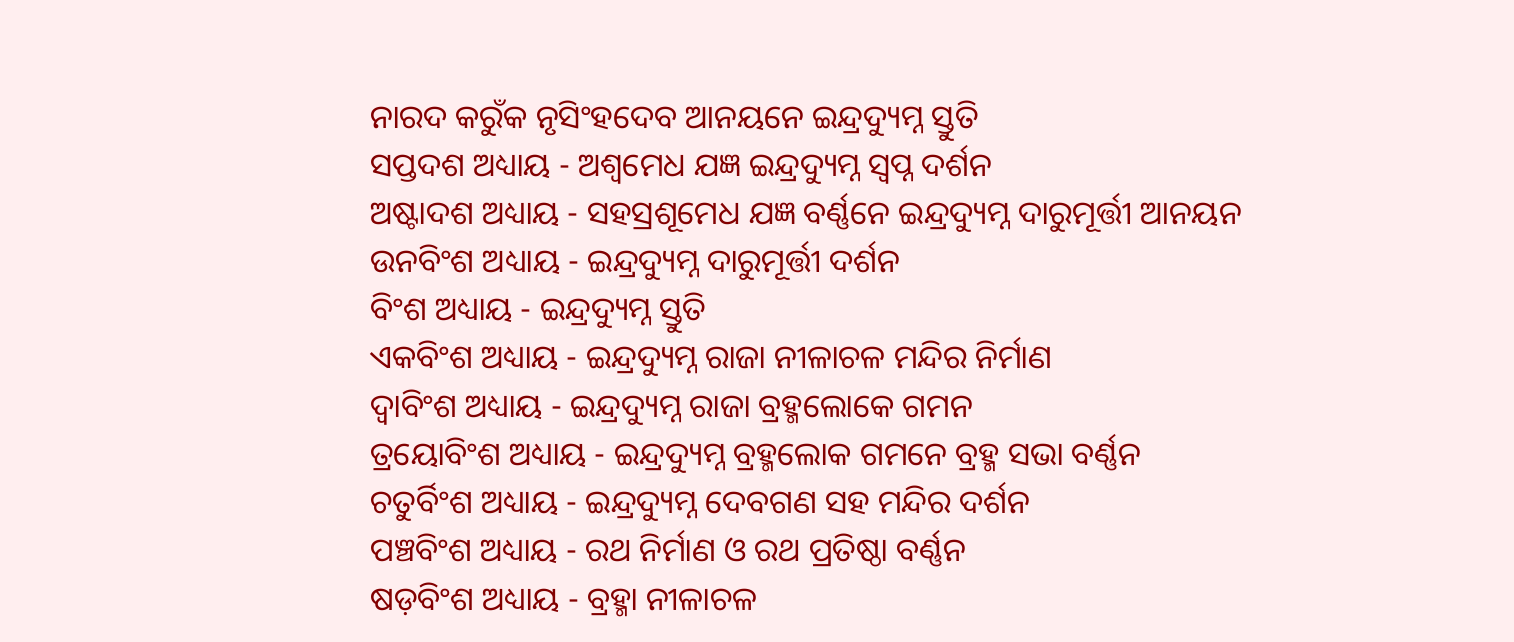ନାରଦ କରୁଁକ ନୃସିଂହଦେବ ଆନୟନେ ଇନ୍ଦ୍ରଦ୍ୟୁମ୍ନ ସ୍ତୁତି
ସପ୍ତଦଶ ଅଧ୍ୟାୟ - ଅଶ୍ଵମେଧ ଯଜ୍ଞ ଇନ୍ଦ୍ରଦ୍ୟୁମ୍ନ ସ୍ଵପ୍ନ ଦର୍ଶନ
ଅଷ୍ଟାଦଶ ଅଧ୍ୟାୟ - ସହସ୍ରଶୂମେଧ ଯଜ୍ଞ ବର୍ଣ୍ଣନେ ଇନ୍ଦ୍ରଦ୍ୟୁମ୍ନ ଦାରୁମୂର୍ତ୍ତୀ ଆନୟନ
ଉନବିଂଶ ଅଧ୍ୟାୟ - ଇନ୍ଦ୍ରଦ୍ୟୁମ୍ନ ଦାରୁମୂର୍ତ୍ତୀ ଦର୍ଶନ
ବିଂଶ ଅଧ୍ୟାୟ - ଇନ୍ଦ୍ରଦ୍ୟୁମ୍ନ ସ୍ତୁତି
ଏକବିଂଶ ଅଧ୍ୟାୟ - ଇନ୍ଦ୍ରଦ୍ୟୁମ୍ନ ରାଜା ନୀଳାଚଳ ମନ୍ଦିର ନିର୍ମାଣ
ଦ୍ଵାବିଂଶ ଅଧ୍ୟାୟ - ଇନ୍ଦ୍ରଦ୍ୟୁମ୍ନ ରାଜା ବ୍ରହ୍ମଲୋକେ ଗମନ
ତ୍ରୟୋବିଂଶ ଅଧ୍ୟାୟ - ଇନ୍ଦ୍ରଦ୍ୟୁମ୍ନ ବ୍ରହ୍ମଲୋକ ଗମନେ ବ୍ରହ୍ମ ସଭା ବର୍ଣ୍ଣନ
ଚତୁର୍ବିଂଶ ଅଧ୍ୟାୟ - ଇନ୍ଦ୍ରଦ୍ୟୁମ୍ନ ଦେବଗଣ ସହ ମନ୍ଦିର ଦର୍ଶନ
ପଞ୍ଚବିଂଶ ଅଧ୍ୟାୟ - ରଥ ନିର୍ମାଣ ଓ ରଥ ପ୍ରତିଷ୍ଠା ବର୍ଣ୍ଣନ
ଷଡ଼ବିଂଶ ଅଧ୍ୟାୟ - ବ୍ରହ୍ମା ନୀଳାଚଳ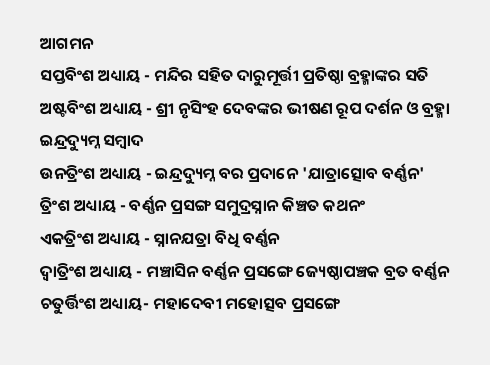ଆଗମନ
ସପ୍ତବିଂଶ ଅଧ୍ୟାୟ - ମନ୍ଦିର ସହିତ ଦାରୁମୂର୍ତ୍ତୀ ପ୍ରତିଷ୍ଠା ବ୍ରହ୍ମାଙ୍କର ସତି
ଅଷ୍ଟବିଂଶ ଅଧ୍ୟାୟ - ଶ୍ରୀ ନୃସିଂହ ଦେବଙ୍କର ଭୀଷଣ ରୂପ ଦର୍ଶନ ଓ ବ୍ରହ୍ମା ଇନ୍ଦ୍ରଦ୍ୟୁମ୍ନ ସମ୍ବାଦ
ଉନତ୍ରିଂଶ ଅଧ୍ୟାୟ - ଇନ୍ଦ୍ରଦ୍ୟୁମ୍ନ ବର ପ୍ରଦାନେ 'ଯାତ୍ରାତ୍ସୋବ ବର୍ଣ୍ଣନ'
ତ୍ରିଂଶ ଅଧ୍ୟାୟ - ବର୍ଣ୍ଣନ ପ୍ରସଙ୍ଗ ସମୁଦ୍ରସ୍ନାନ କିଞ୍ଚତ କଥନଂ
ଏକତ୍ରିଂଶ ଅଧ୍ୟାୟ - ସ୍ନାନଯତ୍ରା ବିଧି ବର୍ଣ୍ଣନ
ଦ୍ଵାତ୍ରିଂଶ ଅଧ୍ୟାୟ - ମଞ୍ଚାସିନ ବର୍ଣ୍ଣନ ପ୍ରସଙ୍ଗେ ଜ୍ୟେଷ୍ଠାପଞ୍ଚକ ବ୍ରତ ବର୍ଣ୍ଣନ
ଚତୁର୍ତ୍ତିଂଶ ଅଧ୍ୟାୟ- ମହାଦେବୀ ମହୋତ୍ସବ ପ୍ରସଙ୍ଗେ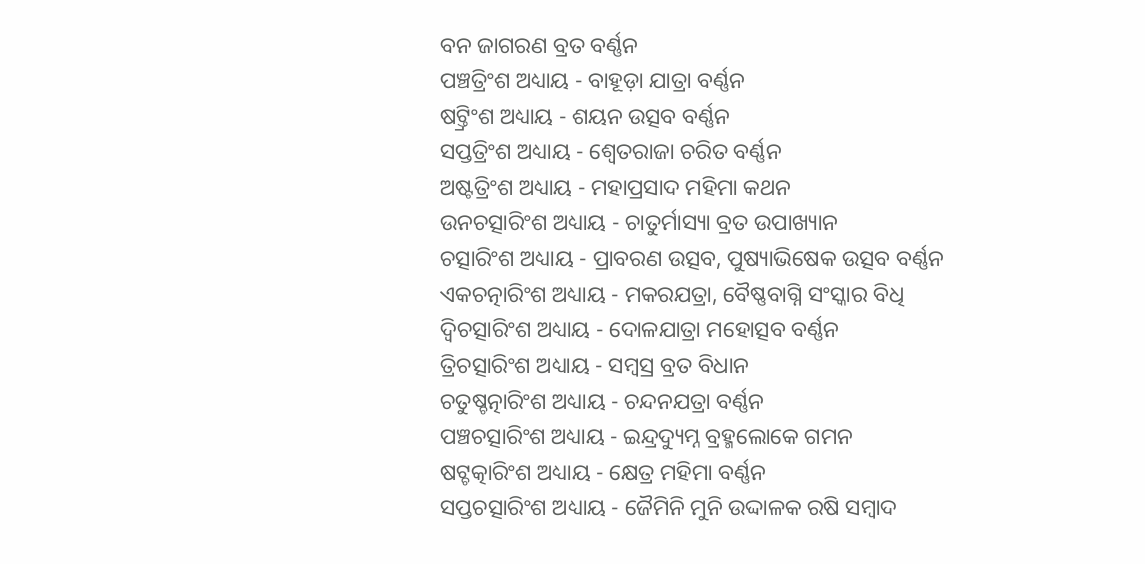ବନ ଜାଗରଣ ବ୍ରତ ବର୍ଣ୍ଣନ
ପଞ୍ଚତ୍ରିଂଶ ଅଧ୍ୟାୟ - ବାହୂଡ଼ା ଯାତ୍ରା ବର୍ଣ୍ଣନ
ଷଟ୍ତ୍ରିଂଶ ଅଧ୍ୟାୟ - ଶୟନ ଉତ୍ସବ ବର୍ଣ୍ଣନ
ସପ୍ତତ୍ରିଂଶ ଅଧ୍ୟାୟ - ଶ୍ଵେତରାଜା ଚରିତ ବର୍ଣ୍ଣନ
ଅଷ୍ଟତ୍ରିଂଶ ଅଧ୍ୟାୟ - ମହାପ୍ରସାଦ ମହିମା କଥନ
ଉନଚତ୍ସାରିଂଶ ଅଧ୍ୟାୟ - ଚାତୁର୍ମାସ୍ୟା ବ୍ରତ ଉପାଖ୍ୟାନ
ଚତ୍ସାରିଂଶ ଅଧ୍ୟାୟ - ପ୍ରାବରଣ ଉତ୍ସବ, ପୁଷ୍ୟାଭିଷେକ ଉତ୍ସବ ବର୍ଣ୍ଣନ
ଏକଚତ୍ନାରିଂଶ ଅଧ୍ୟାୟ - ମକରଯତ୍ରା, ବୈଷ୍ଣବାଗ୍ନି ସଂସ୍କାର ବିଧି
ଦ୍ଵିଚତ୍ସାରିଂଶ ଅଧ୍ୟାୟ - ଦୋଳଯାତ୍ରା ମହୋତ୍ସବ ବର୍ଣ୍ଣନ
ତ୍ରିଚତ୍ସାରିଂଶ ଅଧ୍ୟାୟ - ସମ୍ବସ୍ର ବ୍ରତ ବିଧାନ
ଚତୁଷ୍ଚତ୍ନାରିଂଶ ଅଧ୍ୟାୟ - ଚନ୍ଦନଯତ୍ରା ବର୍ଣ୍ଣନ
ପଞ୍ଚଚତ୍ସାରିଂଶ ଅଧ୍ୟାୟ - ଇନ୍ଦ୍ରଦ୍ୟୁମ୍ନ ବ୍ରହ୍ମଲୋକେ ଗମନ
ଷଟ୍ଚତ୍କାରିଂଶ ଅଧ୍ୟାୟ - କ୍ଷେତ୍ର ମହିମା ବର୍ଣ୍ଣନ
ସପ୍ତଚତ୍ସାରିଂଶ ଅଧ୍ୟାୟ - ଜୈମିନି ମୁନି ଉଦ୍ଦାଳକ ରଷି ସମ୍ବାଦ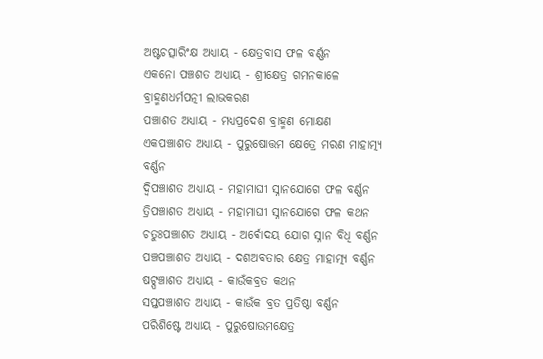ଅଷ୍ଟଚତ୍ସାରିଂକ୍ଷ ଅଧ୍ୟାୟ - କ୍ଷେତ୍ରବାସ ଫଳ ବର୍ଣ୍ଣନ
ଏକନୋ ପଞ୍ଚଶତ ଅଧ୍ୟାୟ - ଶ୍ରୀକ୍ଷେତ୍ର ଗମନକାଳେ ବ୍ରାହ୍ମଣଧର୍ମପତ୍ନୀ ଲାଭକରଣ
ପଞ୍ଚାଶତ ଅଧ୍ୟାୟ - ମଧ୍ୟପ୍ରଦେଶ ବ୍ରାହ୍ମଣ ମୋକ୍ଷଣ
ଏକପଞ୍ଚାଶତ ଅଧ୍ୟାୟ - ପୁରୁଷୋତ୍ତମ କ୍ଷେତ୍ରେ ମରଣ ମାହାତ୍ମ୍ୟ ବର୍ଣ୍ଣନ
ଦ୍ଵିପଞ୍ଚାଶତ ଅଧ୍ୟାୟ - ମହାମାଘୀ ସ୍ନାନଯୋଗେ ଫଳ ବର୍ଣ୍ଣନ
ତ୍ରିପଞ୍ଚାଶତ ଅଧ୍ୟାୟ - ମହାମାଘୀ ସ୍ନାନଯୋଗେ ଫଳ କଥନ
ଚତୁଃପଞ୍ଚାଶତ ଅଧ୍ୟାୟ - ଅର୍ଵୋଦୟ ଯୋଗ ସ୍ନାନ ବିଧି ବର୍ଣ୍ଣନ
ପଞ୍ଚପଞ୍ଚାଶତ ଅଧ୍ୟାୟ - ଦଶଅବତାର କ୍ଷେତ୍ର ମାହାତ୍ମ୍ୟ ବର୍ଣ୍ଣନ
ଷଟ୍ପଞ୍ଚାଶତ ଅଧ୍ୟାୟ - କାଉଁକବ୍ରତ କଥନ
ସପ୍ତପଞ୍ଚାଶତ ଅଧ୍ୟାୟ - କାଉଁକ ବ୍ରତ ପ୍ରତିଷ୍ଠା ବର୍ଣ୍ଣନ
ପରିଶିଷ୍ଟେ ଅଧ୍ୟାୟ - ପୁରୁଷୋଉମକ୍ଷେତ୍ର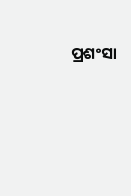ପ୍ରଶଂସା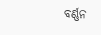ବର୍ଣ୍ଣନ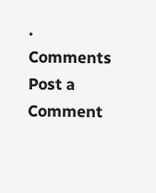.
Comments
Post a Comment